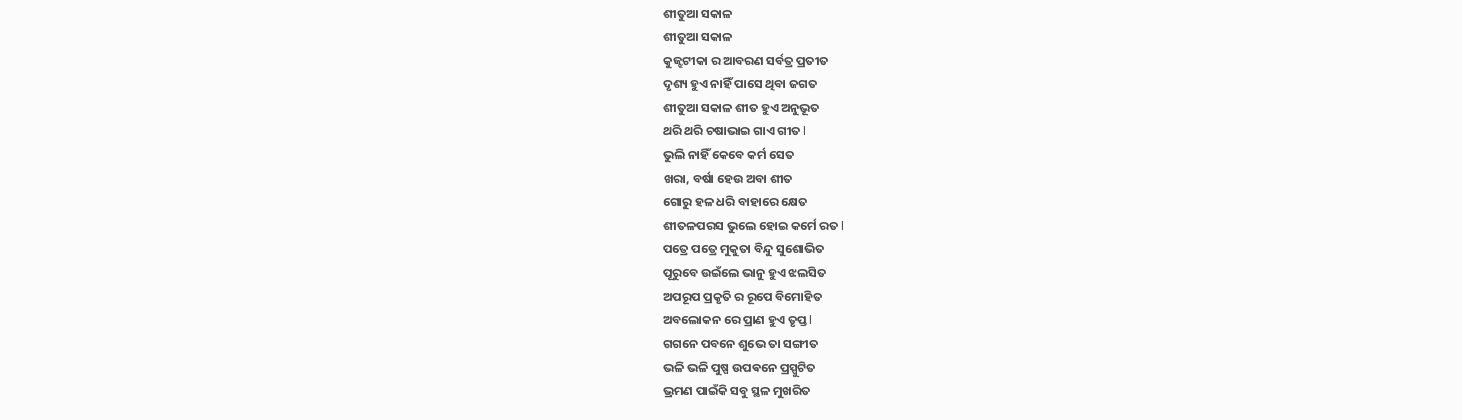ଶୀତୁଆ ସକାଳ
ଶୀତୁଆ ସକାଳ
କୁଜ୍ଝଟୀକା ର ଆବରଣ ସର୍ବତ୍ର ପ୍ରତୀତ
ଦୃଶ୍ୟ ହୁଏ ନାହିଁ ପାସେ ଥିବା ଜଗତ
ଶୀତୁଆ ସକାଳ ଶୀତ ହୁଏ ଅନୁଭୂତ
ଥରି ଥରି ଚଷାଭାଇ ଗାଏ ଗୀତ l
ଭୁଲି ନାହିଁ କେବେ କର୍ମ ସେତ
ଖରା, ବର୍ଷା ହେଉ ଅବା ଶୀତ
ଗୋରୁ ହଳ ଧରି ବାହାରେ କ୍ଷେତ
ଶୀତଳପରସ ଭୁଲେ ହୋଇ କର୍ମେ ରତ l
ପତ୍ରେ ପତ୍ରେ ମୁକୁତା ବିନ୍ଦୁ ସୁଶୋଭିତ
ପୂରୁବେ ଉଇଁଲେ ଭାନୁ ହୁଏ ଝଲସିତ
ଅପରୂପ ପ୍ରକୃତି ର ରୂପେ ବିମୋହିତ
ଅବଲୋକନ ରେ ପ୍ରାଣ ହୁଏ ତୃପ୍ତ l
ଗଗନେ ପବନେ ଶୁଭେ ତା ସଙ୍ଗୀତ
ଭଳି ଭଳି ପୁଷ୍ପ ଉପଵନେ ପ୍ରସ୍ପୁଟିତ
ଭ୍ରମଣ ପାଇଁକି ସବୁ ସ୍ଥଳ ମୁଖରିତ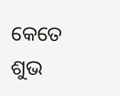କେତେ ଶୁଭ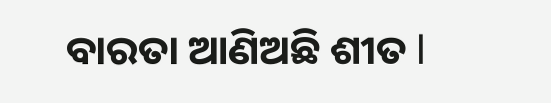ବାରତା ଆଣିଅଛି ଶୀତ l